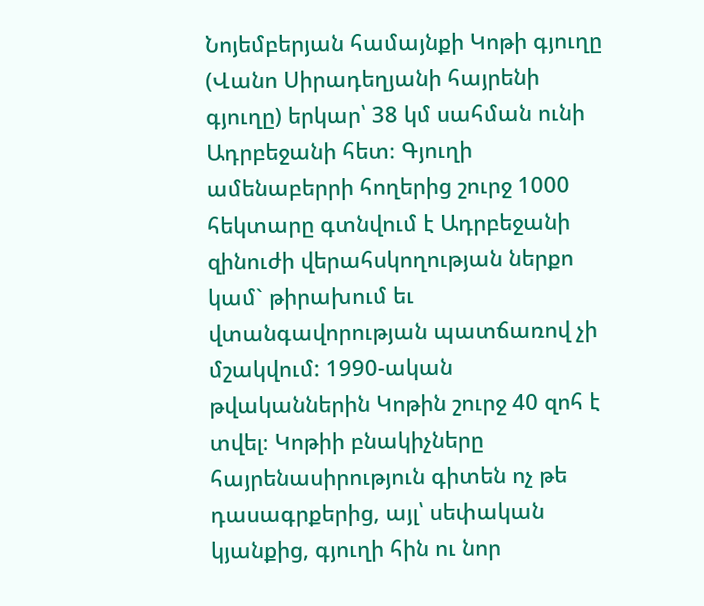Նոյեմբերյան համայնքի Կոթի գյուղը (Վանո Սիրադեղյանի հայրենի գյուղը) երկար՝ 38 կմ սահման ունի Ադրբեջանի հետ։ Գյուղի ամենաբերրի հողերից շուրջ 1000 հեկտարը գտնվում է Ադրբեջանի զինուժի վերահսկողության ներքո կամ` թիրախում եւ վտանգավորության պատճառով չի մշակվում: 1990-ական թվականներին Կոթին շուրջ 40 զոհ է տվել։ Կոթիի բնակիչները հայրենասիրություն գիտեն ոչ թե դասագրքերից, այլ՝ սեփական կյանքից, գյուղի հին ու նոր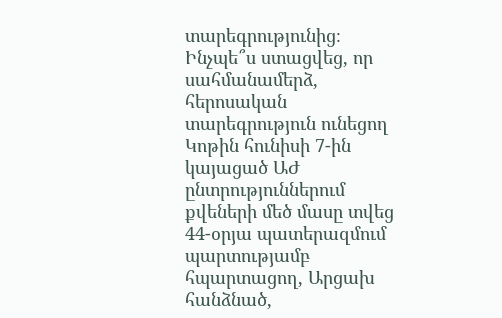տարեգրությունից։
Ինչպե՞ս ստացվեց, որ սահմանամերձ, հերոսական տարեգրություն ունեցող Կոթին հունիսի 7-ին կայացած ԱԺ ընտրություններում քվեների մեծ մասը տվեց 44-օրյա պատերազմում պարտությամբ հպարտացող, Արցախ հանձնած,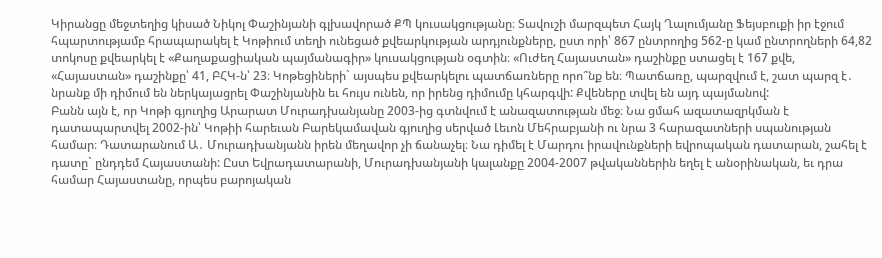Կիրանցը մեջտեղից կիսած Նիկոլ Փաշինյանի գլխավորած ՔՊ կուսակցությանը։ Տավուշի մարզպետ Հայկ Ղալումյանը Ֆեյսբուքի իր էջում հպարտությամբ հրապարակել է Կոթիում տեղի ունեցած քվեարկության արդյունքները, ըստ որի՝ 867 ընտրողից 562-ը կամ ընտրողների 64,82 տոկոսը քվեարկել է «Քաղաքացիական պայմանագիր» կուսակցության օգտին։ «Ուժեղ Հայաստան» դաշինքը ստացել է 167 քվե, «Հայաստան» դաշինքը՝ 41, ԲՀԿ-ն՝ 23։ Կոթեցիների` այսպես քվեարկելու պատճառները որո՞նք են։ Պատճառը, պարզվում է, շատ պարզ է․ նրանք մի դիմում են ներկայացրել Փաշինյանին եւ հույս ունեն, որ իրենց դիմումը կհարգվի: Քվեները տվել են այդ պայմանով:
Բանն այն է, որ Կոթի գյուղից Արարատ Մուրադխանյանը 2003-ից գտնվում է անազատության մեջ։ Նա ցմահ ազատազրկման է դատապարտվել 2002-ին՝ Կոթիի հարեւան Բարեկամավան գյուղից սերված Լեւոն Մեհրաբյանի ու նրա 3 հարազատների սպանության համար։ Դատարանում Ա․ Մուրադխանյանն իրեն մեղավոր չի ճանաչել։ Նա դիմել է Մարդու իրավունքների եվրոպական դատարան, շահել է դատը` ընդդեմ Հայաստանի: Ըստ Եվրադատարանի, Մուրադխանյանի կալանքը 2004-2007 թվականներին եղել է անօրինական, եւ դրա համար Հայաստանը, որպես բարոյական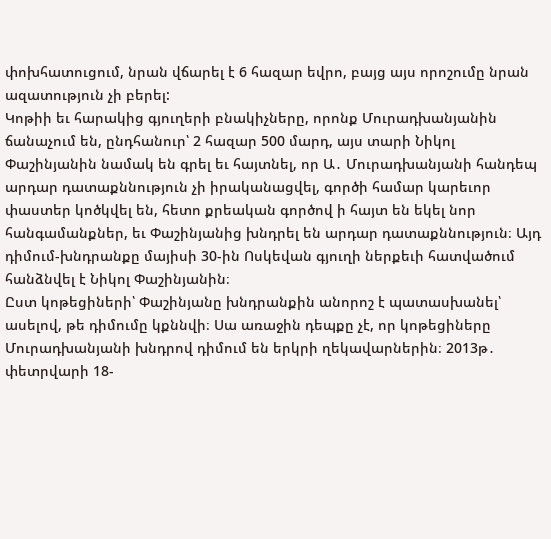փոխհատուցում, նրան վճարել է 6 հազար եվրո, բայց այս որոշումը նրան ազատություն չի բերել:
Կոթիի եւ հարակից գյուղերի բնակիչները, որոնք Մուրադխանյանին ճանաչում են, ընդհանուր՝ 2 հազար 500 մարդ, այս տարի Նիկոլ Փաշինյանին նամակ են գրել եւ հայտնել, որ Ա․ Մուրադխանյանի հանդեպ արդար դատաքննություն չի իրականացվել, գործի համար կարեւոր փաստեր կոծկվել են, հետո քրեական գործով ի հայտ են եկել նոր հանգամանքներ, եւ Փաշինյանից խնդրել են արդար դատաքննություն։ Այդ դիմում-խնդրանքը մայիսի 30-ին Ոսկեվան գյուղի ներքեւի հատվածում հանձնվել է Նիկոլ Փաշինյանին։
Ըստ կոթեցիների՝ Փաշինյանը խնդրանքին անորոշ է պատասխանել՝ ասելով, թե դիմումը կքննվի։ Սա առաջին դեպքը չէ, որ կոթեցիները Մուրադխանյանի խնդրով դիմում են երկրի ղեկավարներին։ 2013թ․ փետրվարի 18-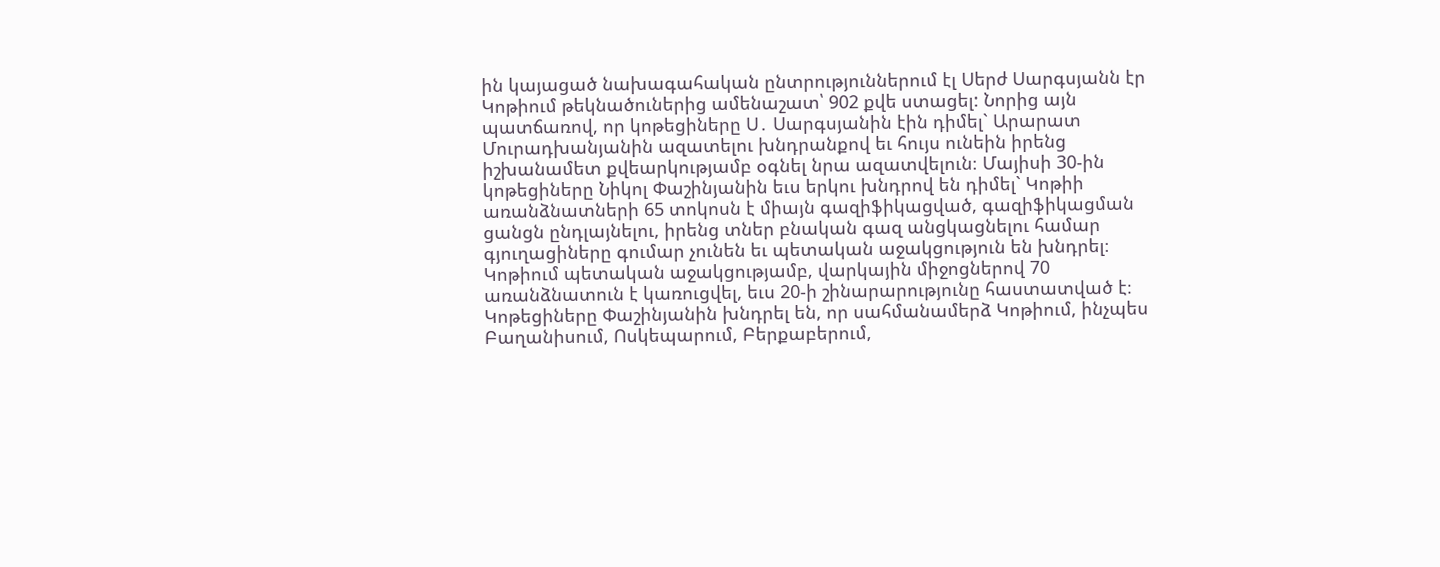ին կայացած նախագահական ընտրություններում էլ Սերժ Սարգսյանն էր Կոթիում թեկնածուներից ամենաշատ՝ 902 քվե ստացել: Նորից այն պատճառով, որ կոթեցիները Ս․ Սարգսյանին էին դիմել` Արարատ Մուրադխանյանին ազատելու խնդրանքով եւ հույս ունեին իրենց իշխանամետ քվեարկությամբ օգնել նրա ազատվելուն։ Մայիսի 30-ին կոթեցիները Նիկոլ Փաշինյանին եւս երկու խնդրով են դիմել` Կոթիի առանձնատների 65 տոկոսն է միայն գազիֆիկացված, գազիֆիկացման ցանցն ընդլայնելու, իրենց տներ բնական գազ անցկացնելու համար գյուղացիները գումար չունեն եւ պետական աջակցություն են խնդրել։ Կոթիում պետական աջակցությամբ, վարկային միջոցներով 70 առանձնատուն է կառուցվել, եւս 20-ի շինարարությունը հաստատված է։ Կոթեցիները Փաշինյանին խնդրել են, որ սահմանամերձ Կոթիում, ինչպես Բաղանիսում, Ոսկեպարում, Բերքաբերում,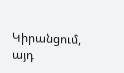Կիրանցում, այդ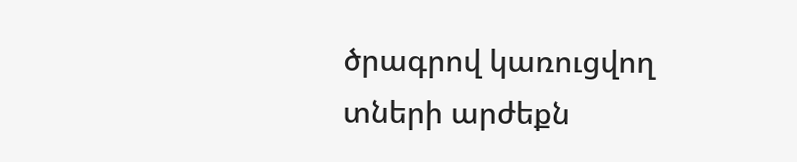ծրագրով կառուցվող տների արժեքն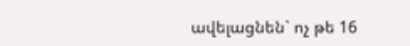ավելացնեն` ոչ թե 16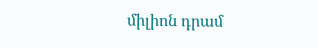միլիոն դրամ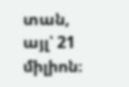տան, այլ՝ 21 միլիոն։